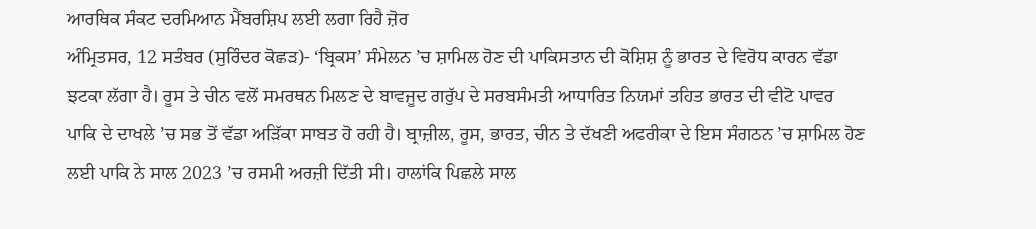ਆਰਥਿਕ ਸੰਕਟ ਦਰਮਿਆਨ ਮੈਂਬਰਸ਼ਿਪ ਲਈ ਲਗਾ ਰਿਹੈ ਜ਼ੋਰ
ਅੰਮ੍ਰਿਤਸਰ, 12 ਸਤੰਬਰ (ਸੁਰਿੰਦਰ ਕੋਛੜ)- ‘ਬ੍ਰਿਕਸ’ ਸੰਮੇਲਨ ’ਚ ਸ਼ਾਮਿਲ ਹੋਣ ਦੀ ਪਾਕਿਸਤਾਨ ਦੀ ਕੋਸ਼ਿਸ਼ ਨੂੰ ਭਾਰਤ ਦੇ ਵਿਰੋਧ ਕਾਰਨ ਵੱਡਾ ਝਟਕਾ ਲੱਗਾ ਹੈ। ਰੂਸ ਤੇ ਚੀਨ ਵਲੋਂ ਸਮਰਥਨ ਮਿਲਣ ਦੇ ਬਾਵਜੂਦ ਗਰੁੱਪ ਦੇ ਸਰਬਸੰਮਤੀ ਆਧਾਰਿਤ ਨਿਯਮਾਂ ਤਹਿਤ ਭਾਰਤ ਦੀ ਵੀਟੋ ਪਾਵਰ ਪਾਕਿ ਦੇ ਦਾਖਲੇ ’ਚ ਸਭ ਤੋਂ ਵੱਡਾ ਅੜਿੱਕਾ ਸਾਬਤ ਹੋ ਰਹੀ ਹੈ। ਬ੍ਰਾਜ਼ੀਲ, ਰੂਸ, ਭਾਰਤ, ਚੀਨ ਤੇ ਦੱਖਣੀ ਅਫਰੀਕਾ ਦੇ ਇਸ ਸੰਗਠਨ ’ਚ ਸ਼ਾਮਿਲ ਹੋਣ ਲਈ ਪਾਕਿ ਨੇ ਸਾਲ 2023 ’ਚ ਰਸਮੀ ਅਰਜ਼ੀ ਦਿੱਤੀ ਸੀ। ਹਾਲਾਂਕਿ ਪਿਛਲੇ ਸਾਲ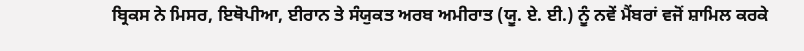ਬ੍ਰਿਕਸ ਨੇ ਮਿਸਰ, ਇਥੋਪੀਆ, ਈਰਾਨ ਤੇ ਸੰਯੁਕਤ ਅਰਬ ਅਮੀਰਾਤ (ਯੂ. ਏ. ਈ.) ਨੂੰ ਨਵੇਂ ਮੈਂਬਰਾਂ ਵਜੋਂ ਸ਼ਾਮਿਲ ਕਰਕੇ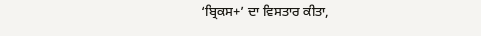‘ਬ੍ਰਿਕਸ+’ ਦਾ ਵਿਸਤਾਰ ਕੀਤਾ,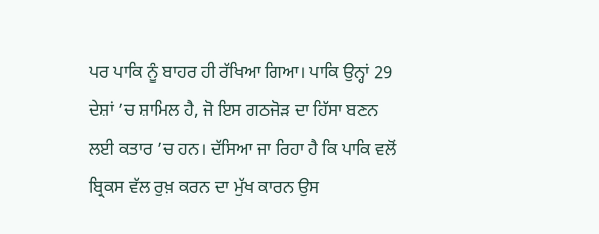ਪਰ ਪਾਕਿ ਨੂੰ ਬਾਹਰ ਹੀ ਰੱਖਿਆ ਗਿਆ। ਪਾਕਿ ਉਨ੍ਹਾਂ 29 ਦੇਸ਼ਾਂ ’ਚ ਸ਼ਾਮਿਲ ਹੈ, ਜੋ ਇਸ ਗਠਜੋੜ ਦਾ ਹਿੱਸਾ ਬਣਨ ਲਈ ਕਤਾਰ ’ਚ ਹਨ। ਦੱਸਿਆ ਜਾ ਰਿਹਾ ਹੈ ਕਿ ਪਾਕਿ ਵਲੋਂ ਬ੍ਰਿਕਸ ਵੱਲ ਰੁਖ਼ ਕਰਨ ਦਾ ਮੁੱਖ ਕਾਰਨ ਉਸ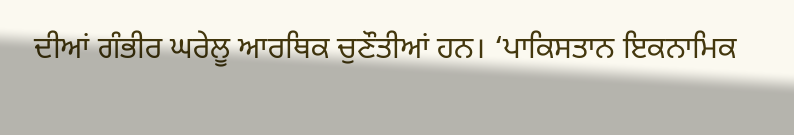ਦੀਆਂ ਗੰਭੀਰ ਘਰੇਲੂ ਆਰਥਿਕ ਚੁਣੌਤੀਆਂ ਹਨ। ‘ਪਾਕਿਸਤਾਨ ਇਕਨਾਮਿਕ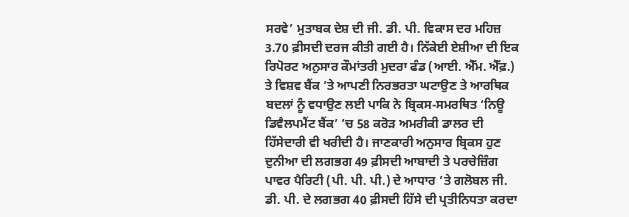ਸਰਵੇ’ ਮੁਤਾਬਕ ਦੇਸ਼ ਦੀ ਜੀ. ਡੀ. ਪੀ. ਵਿਕਾਸ ਦਰ ਮਹਿਜ਼ 3.70 ਫ਼ੀਸਦੀ ਦਰਜ ਕੀਤੀ ਗਈ ਹੈ। ਨਿੱਕੇਈ ਏਸ਼ੀਆ ਦੀ ਇਕ ਰਿਪੋਰਟ ਅਨੁਸਾਰ ਕੌਮਾਂਤਰੀ ਮੁਦਰਾ ਫੰਡ (ਆਈ. ਐੱਮ. ਐੱਫ਼.) ਤੇ ਵਿਸ਼ਵ ਬੈਂਕ ’ਤੇ ਆਪਣੀ ਨਿਰਭਰਤਾ ਘਟਾਉਣ ਤੇ ਆਰਥਿਕ ਬਦਲਾਂ ਨੂੰ ਵਧਾਉਣ ਲਈ ਪਾਕਿ ਨੇ ਬ੍ਰਿਕਸ-ਸਮਰਥਿਤ ‘ਨਿਊ ਡਿਵੈਲਪਮੈਂਟ ਬੈਂਕ’ ’ਚ 58 ਕਰੋੜ ਅਮਰੀਕੀ ਡਾਲਰ ਦੀ ਹਿੱਸੇਦਾਰੀ ਵੀ ਖਰੀਦੀ ਹੈ। ਜਾਣਕਾਰੀ ਅਨੁਸਾਰ ਬ੍ਰਿਕਸ ਹੁਣ ਦੁਨੀਆ ਦੀ ਲਗਭਗ 49 ਫ਼ੀਸਦੀ ਆਬਾਦੀ ਤੇ ਪਰਚੇਜ਼ਿੰਗ ਪਾਵਰ ਪੈਰਿਟੀ (ਪੀ. ਪੀ. ਪੀ.) ਦੇ ਆਧਾਰ ’ਤੇ ਗਲੋਬਲ ਜੀ. ਡੀ. ਪੀ. ਦੇ ਲਗਭਗ 40 ਫ਼ੀਸਦੀ ਹਿੱਸੇ ਦੀ ਪ੍ਰਤੀਨਿਧਤਾ ਕਰਦਾ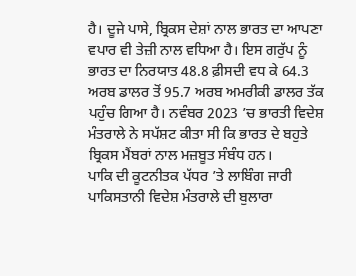ਹੈ। ਦੂਜੇ ਪਾਸੇ, ਬ੍ਰਿਕਸ ਦੇਸ਼ਾਂ ਨਾਲ ਭਾਰਤ ਦਾ ਆਪਣਾ ਵਪਾਰ ਵੀ ਤੇਜ਼ੀ ਨਾਲ ਵਧਿਆ ਹੈ। ਇਸ ਗਰੁੱਪ ਨੂੰ ਭਾਰਤ ਦਾ ਨਿਰਯਾਤ 48.8 ਫ਼ੀਸਦੀ ਵਧ ਕੇ 64.3 ਅਰਬ ਡਾਲਰ ਤੋਂ 95.7 ਅਰਬ ਅਮਰੀਕੀ ਡਾਲਰ ਤੱਕ ਪਹੁੰਚ ਗਿਆ ਹੈ। ਨਵੰਬਰ 2023 ’ਚ ਭਾਰਤੀ ਵਿਦੇਸ਼ ਮੰਤਰਾਲੇ ਨੇ ਸਪੱਸ਼ਟ ਕੀਤਾ ਸੀ ਕਿ ਭਾਰਤ ਦੇ ਬਹੁਤੇ ਬ੍ਰਿਕਸ ਮੈਂਬਰਾਂ ਨਾਲ ਮਜ਼ਬੂਤ ਸੰਬੰਧ ਹਨ।
ਪਾਕਿ ਦੀ ਕੂਟਨੀਤਕ ਪੱਧਰ ’ਤੇ ਲਾਬਿੰਗ ਜਾਰੀ
ਪਾਕਿਸਤਾਨੀ ਵਿਦੇਸ਼ ਮੰਤਰਾਲੇ ਦੀ ਬੁਲਾਰਾ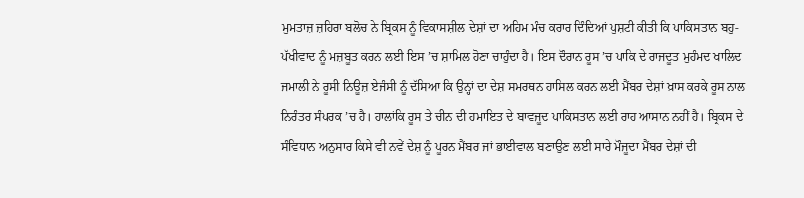ਮੁਮਤਾਜ਼ ਜ਼ਹਿਰਾ ਬਲੋਚ ਨੇ ਬ੍ਰਿਕਸ ਨੂੰ ਵਿਕਾਸਸ਼ੀਲ ਦੇਸ਼ਾਂ ਦਾ ਅਹਿਮ ਮੰਚ ਕਰਾਰ ਦਿੰਦਿਆਂ ਪੁਸ਼ਟੀ ਕੀਤੀ ਕਿ ਪਾਕਿਸਤਾਨ ਬਹੁ-ਪੱਖੀਵਾਦ ਨੂੰ ਮਜ਼ਬੂਤ ਕਰਨ ਲਈ ਇਸ ’ਚ ਸ਼ਾਮਿਲ ਹੋਣਾ ਚਾਹੁੰਦਾ ਹੈ। ਇਸ ਦੌਰਾਨ ਰੂਸ ’ਚ ਪਾਕਿ ਦੇ ਰਾਜਦੂਤ ਮੁਹੰਮਦ ਖਾਲਿਦ ਜਮਾਲੀ ਨੇ ਰੂਸੀ ਨਿਊਜ਼ ਏਜੰਸੀ ਨੂੰ ਦੱਸਿਆ ਕਿ ਉਨ੍ਹਾਂ ਦਾ ਦੇਸ਼ ਸਮਰਥਨ ਹਾਸਿਲ ਕਰਨ ਲਈ ਮੈਂਬਰ ਦੇਸ਼ਾਂ ਖ਼ਾਸ ਕਰਕੇ ਰੂਸ ਨਾਲ ਨਿਰੰਤਰ ਸੰਪਰਕ ’ਚ ਹੈ। ਹਾਲਾਂਕਿ ਰੂਸ ਤੇ ਚੀਨ ਦੀ ਹਮਾਇਤ ਦੇ ਬਾਵਜੂਦ ਪਾਕਿਸਤਾਨ ਲਈ ਰਾਹ ਆਸਾਨ ਨਹੀਂ ਹੈ। ਬ੍ਰਿਕਸ ਦੇ ਸੰਵਿਧਾਨ ਅਨੁਸਾਰ ਕਿਸੇ ਵੀ ਨਵੇਂ ਦੇਸ਼ ਨੂੰ ਪੂਰਨ ਮੈਂਬਰ ਜਾਂ ਭਾਈਵਾਲ ਬਣਾਉਣ ਲਈ ਸਾਰੇ ਮੌਜੂਦਾ ਮੈਂਬਰ ਦੇਸ਼ਾਂ ਦੀ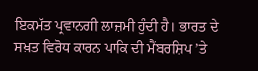ਇਕਮੱਤ ਪ੍ਰਵਾਨਗੀ ਲਾਜ਼ਮੀ ਹੁੰਦੀ ਹੈ। ਭਾਰਤ ਦੇ ਸਖ਼ਤ ਵਿਰੋਧ ਕਾਰਨ ਪਾਕਿ ਦੀ ਮੈਂਬਰਸ਼ਿਪ ’ਤੇ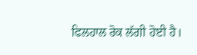ਫਿਲਹਾਲ ਰੋਕ ਲੱਗੀ ਹੋਈ ਹੈ।